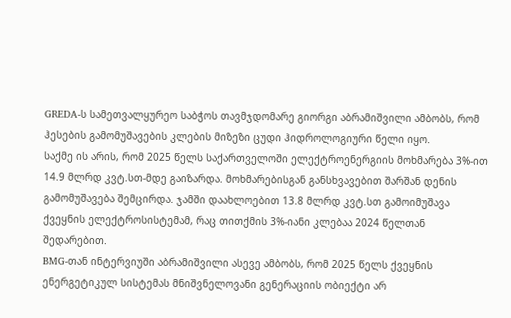GREDA-ს სამეთვალყურეო საბჭოს თავმჯდომარე გიორგი აბრამიშვილი ამბობს, რომ ჰესების გამომუშავების კლების მიზეზი ცუდი ჰიდროლოგიური წელი იყო.
საქმე ის არის, რომ 2025 წელს საქართველოში ელექტროენერგიის მოხმარება 3%-ით 14.9 მლრდ კვტ.სთ-მდე გაიზარდა. მოხმარებისგან განსხვავებით შარშან დენის გამომუშავება შემცირდა. ჯამში დაახლოებით 13.8 მლრდ კვტ.სთ გამოიმუშავა ქვეყნის ელექტროსისტემამ, რაც თითქმის 3%-იანი კლებაა 2024 წელთან შედარებით.
BMG-თან ინტერვიუში აბრამიშვილი ასევე ამბობს, რომ 2025 წელს ქვეყნის ენერგეტიკულ სისტემას მნიშვნელოვანი გენერაციის ობიექტი არ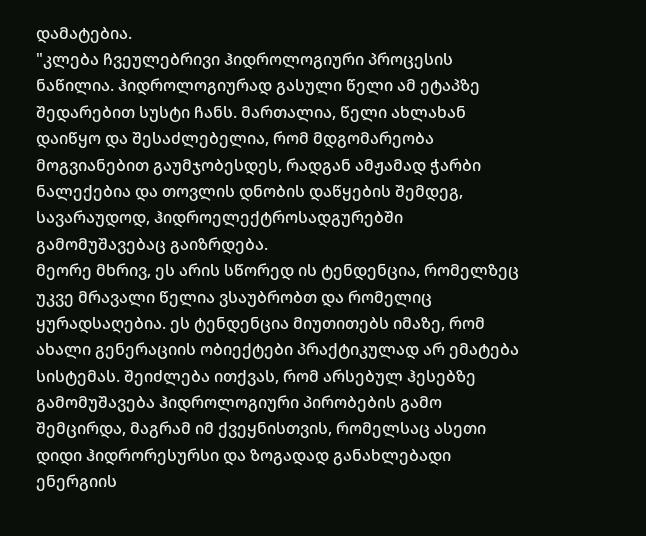დამატებია.
"კლება ჩვეულებრივი ჰიდროლოგიური პროცესის ნაწილია. ჰიდროლოგიურად გასული წელი ამ ეტაპზე შედარებით სუსტი ჩანს. მართალია, წელი ახლახან დაიწყო და შესაძლებელია, რომ მდგომარეობა მოგვიანებით გაუმჯობესდეს, რადგან ამჟამად ჭარბი ნალექებია და თოვლის დნობის დაწყების შემდეგ, სავარაუდოდ, ჰიდროელექტროსადგურებში გამომუშავებაც გაიზრდება.
მეორე მხრივ, ეს არის სწორედ ის ტენდენცია, რომელზეც უკვე მრავალი წელია ვსაუბრობთ და რომელიც ყურადსაღებია. ეს ტენდენცია მიუთითებს იმაზე, რომ ახალი გენერაციის ობიექტები პრაქტიკულად არ ემატება სისტემას. შეიძლება ითქვას, რომ არსებულ ჰესებზე გამომუშავება ჰიდროლოგიური პირობების გამო შემცირდა, მაგრამ იმ ქვეყნისთვის, რომელსაც ასეთი დიდი ჰიდრორესურსი და ზოგადად განახლებადი ენერგიის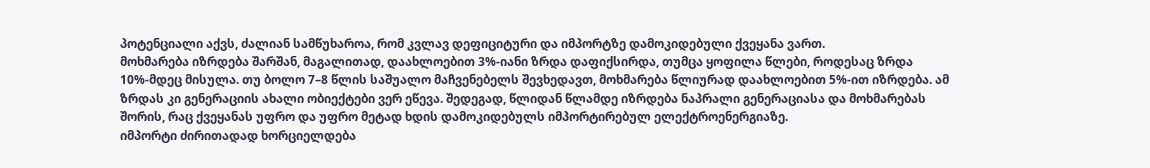პოტენციალი აქვს, ძალიან სამწუხაროა, რომ კვლავ დეფიციტური და იმპორტზე დამოკიდებული ქვეყანა ვართ.
მოხმარება იზრდება შარშან, მაგალითად, დაახლოებით 3%-იანი ზრდა დაფიქსირდა, თუმცა ყოფილა წლები, როდესაც ზრდა 10%-მდეც მისულა. თუ ბოლო 7–8 წლის საშუალო მაჩვენებელს შევხედავთ, მოხმარება წლიურად დაახლოებით 5%-ით იზრდება. ამ ზრდას კი გენერაციის ახალი ობიექტები ვერ ეწევა. შედეგად, წლიდან წლამდე იზრდება ნაპრალი გენერაციასა და მოხმარებას შორის, რაც ქვეყანას უფრო და უფრო მეტად ხდის დამოკიდებულს იმპორტირებულ ელექტროენერგიაზე.
იმპორტი ძირითადად ხორციელდება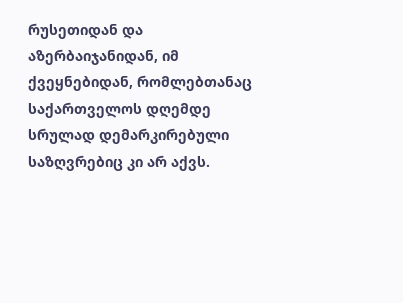რუსეთიდან და აზერბაიჯანიდან, იმ ქვეყნებიდან, რომლებთანაც საქართველოს დღემდე სრულად დემარკირებული საზღვრებიც კი არ აქვს.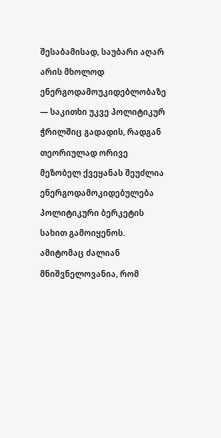შესაბამისად, საუბარი აღარ არის მხოლოდ ენერგოდამოუკიდებლობაზე — საკითხი უკვე პოლიტიკურ ჭრილშიც გადადის, რადგან თეორიულად ორივე მეზობელ ქვეყანას შეუძლია ენერგოდამოკიდებულება პოლიტიკური ბერკეტის სახით გამოიყენოს. ამიტომაც ძალიან მნიშვნელოვანია, რომ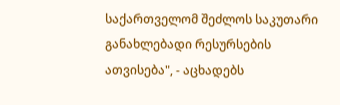საქართველომ შეძლოს საკუთარი განახლებადი რესურსების ათვისება", - აცხადებს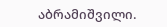აბრამიშვილი.